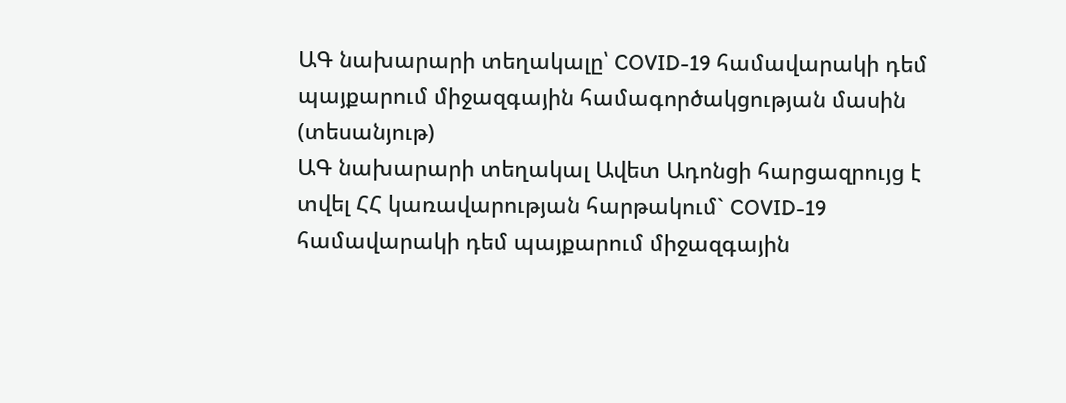ԱԳ նախարարի տեղակալը՝ COVID-19 համավարակի դեմ պայքարում միջազգային համագործակցության մասին (տեսանյութ)
ԱԳ նախարարի տեղակալ Ավետ Ադոնցի հարցազրույց է տվել ՀՀ կառավարության հարթակում` COVID-19 համավարակի դեմ պայքարում միջազգային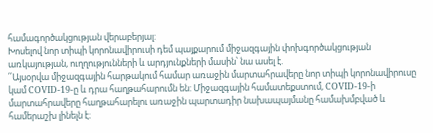համագործակցության վերաբերյալ:
Խոսելով նոր տիպի կորոնավիրուսի դեմ պայքարում միջազգային փոխգործակցության առկայության, ուղղությունների և արդյունքների մասին՝ նա ասել է.
՛՛Այսօրվա միջազգային հարթակում համար առաջին մարտահրավերը նոր տիպի կորոնավիրուսը կամ COVID-19-ը և դրա հաղթահարումն են: Միջազգային համատեքստում, COVID-19-ի մարտահրավերը հաղթահարելու առաջին պարտադիր նախապայմանը համախմբված և համերաշխ լինելն է։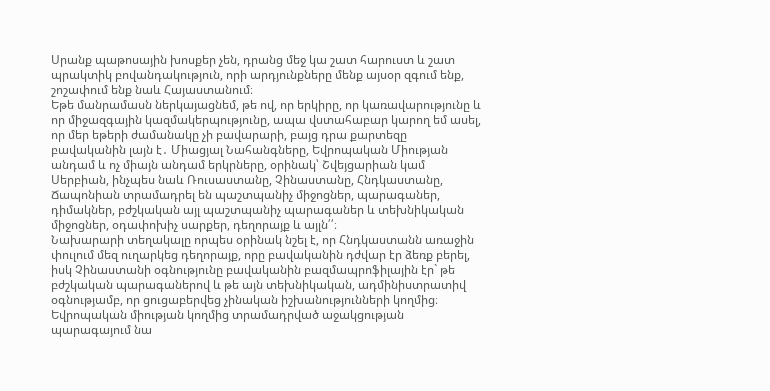Սրանք պաթոսային խոսքեր չեն, դրանց մեջ կա շատ հարուստ և շատ պրակտիկ բովանդակություն, որի արդյունքները մենք այսօր զգում ենք, շոշափում ենք նաև Հայաստանում։
Եթե մանրամասն ներկայացնեմ, թե ով, որ երկիրը, որ կառավարությունը և որ միջազգային կազմակերպությունը, ապա վստահաբար կարող եմ ասել, որ մեր եթերի ժամանակը չի բավարարի, բայց դրա քարտեզը բավականին լայն է․ Միացյալ Նահանգները, Եվրոպական Միության անդամ և ոչ միայն անդամ երկրները, օրինակ՝ Շվեյցարիան կամ Սերբիան, ինչպես նաև Ռուսաստանը, Չինաստանը, Հնդկաստանը, Ճապոնիան տրամադրել են պաշտպանիչ միջոցներ, պարագաներ, դիմակներ, բժշկական այլ պաշտպանիչ պարագաներ և տեխնիկական միջոցներ, օդափոխիչ սարքեր, դեղորայք և այլն՛՛։
Նախարարի տեղակալը որպես օրինակ նշել է, որ Հնդկաստանն առաջին փուլում մեզ ուղարկեց դեղորայք, որը բավականին դժվար էր ձեռք բերել, իսկ Չինաստանի օգնությունը բավականին բազմապրոֆիլային էր` թե բժշկական պարագաներով և թե այն տեխնիկական, ադմինիստրատիվ օգնությամբ, որ ցուցաբերվեց չինական իշխանությունների կողմից։
Եվրոպական միության կողմից տրամադրված աջակցության պարագայում նա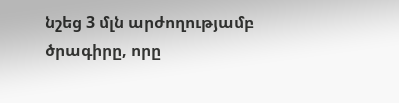նշեց 3 մլն արժողությամբ ծրագիրը, որը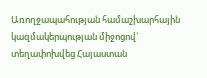Առողջապահության համաշխարհային կազմակերպության միջոցով` տեղափոխվեց Հայաստան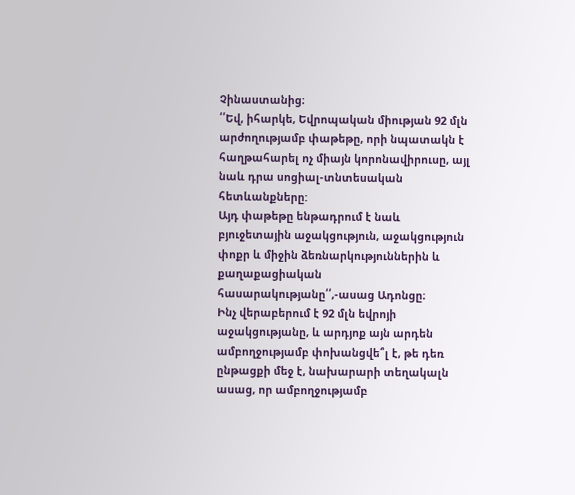Չինաստանից։
՛՛Եվ, իհարկե, Եվրոպական միության 92 մլն արժողությամբ փաթեթը, որի նպատակն է հաղթահարել ոչ միայն կորոնավիրուսը, այլ նաև դրա սոցիալ-տնտեսական հետևանքները:
Այդ փաթեթը ենթադրում է նաև բյուջետային աջակցություն, աջակցություն փոքր և միջին ձեռնարկություններին և քաղաքացիական հասարակությանը՛՛,-ասաց Ադոնցը։
Ինչ վերաբերում է 92 մլն եվրոյի աջակցությանը, և արդյոք այն արդեն ամբողջությամբ փոխանցվե՞լ է, թե դեռ ընթացքի մեջ է, նախարարի տեղակալն ասաց, որ ամբողջությամբ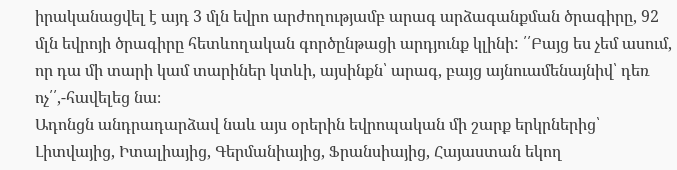իրականացվել է այդ 3 մլն եվրո արժողությամբ արագ արձագանքման ծրագիրը, 92 մլն եվրոյի ծրագիրը հետևողական գործընթացի արդյունք կլինի: ՛՛Բայց ես չեմ ասում, որ դա մի տարի կամ տարիներ կտևի, այսինքն՝ արագ, բայց այնուամենայնիվ՝ դեռ ոչ՛՛,-հավելեց նա։
Ադոնցն անդրադարձավ նաև այս օրերին եվրոպական մի շարք երկրներից՝ Լիտվայից, Իտալիայից, Գերմանիայից, Ֆրանսիայից, Հայաստան եկող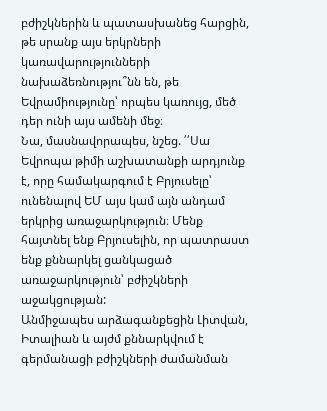բժիշկներին և պատասխանեց հարցին, թե սրանք այս երկրների կառավարությունների նախաձեռնությու՞նն են, թե Եվրամիությունը՝ որպես կառույց, մեծ դեր ունի այս ամենի մեջ։
Նա, մասնավորապես, նշեց. ՛՛Սա Եվրոպա թիմի աշխատանքի արդյունք է, որը համակարգում է Բրյուսելը՝ ունենալով ԵՄ այս կամ այն անդամ երկրից առաջարկություն։ Մենք հայտնել ենք Բրյուսելին, որ պատրաստ ենք քննարկել ցանկացած առաջարկություն՝ բժիշկների աջակցության:
Անմիջապես արձագանքեցին Լիտվան, Իտալիան և այժմ քննարկվում է գերմանացի բժիշկների ժամանման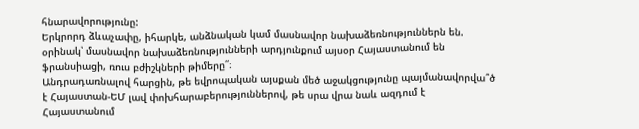հնարավորությունը:
Երկրորդ ձևաչափը, իհարկե, անձնական կամ մասնավոր նախաձեռնություններն են. օրինակ՝ մասնավոր նախաձեռնությունների արդյունքում այսօր Հայաստանում են ֆրանսիացի, ռուս բժիշկների թիմերը՛՛։
Անդրադառնալով հարցին, թե եվրոպական այսքան մեծ աջակցությունը պայմանավորվա՞ծ է Հայաստան-ԵՄ լավ փոխհարաբերություններով, թե սրա վրա նաև ազդում է Հայաստանում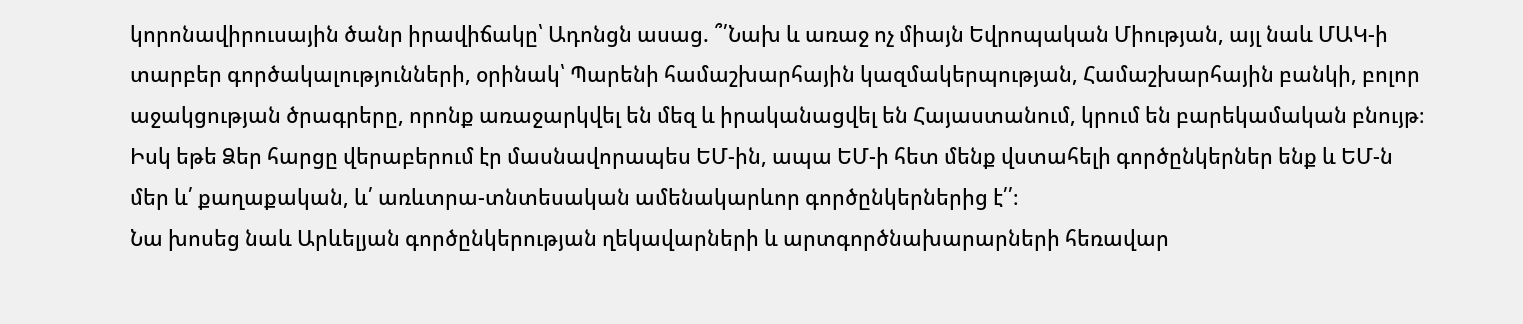կորոնավիրուսային ծանր իրավիճակը՝ Ադոնցն ասաց. ՞՛Նախ և առաջ ոչ միայն Եվրոպական Միության, այլ նաև ՄԱԿ-ի տարբեր գործակալությունների, օրինակ՝ Պարենի համաշխարհային կազմակերպության, Համաշխարհային բանկի, բոլոր աջակցության ծրագրերը, որոնք առաջարկվել են մեզ և իրականացվել են Հայաստանում, կրում են բարեկամական բնույթ։
Իսկ եթե Ձեր հարցը վերաբերում էր մասնավորապես ԵՄ-ին, ապա ԵՄ-ի հետ մենք վստահելի գործընկերներ ենք և ԵՄ-ն մեր և՛ քաղաքական, և՛ առևտրա-տնտեսական ամենակարևոր գործընկերներից է՛՛։
Նա խոսեց նաև Արևելյան գործընկերության ղեկավարների և արտգործնախարարների հեռավար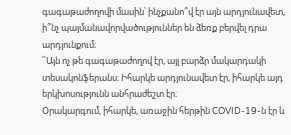գագաթաժողովի մասին՝ ինչքանո՞վ էր այն արդյունավետ, ի՞նչ պայմանավորվածություններ են ձեռք բերվել դրա արդյունքում։
՛՛Այն ոչ թե գագաթաժողով էր, այլ բարձր մակարդակի տեսակոնֆերանս։ Իհարկե արդյունավետ էր, իհարկե այդ երկխոսությունն անհրաժեշտ էր։
Օրակարգում, իհարկե, առաջին հերթին COVID-19-ն էր և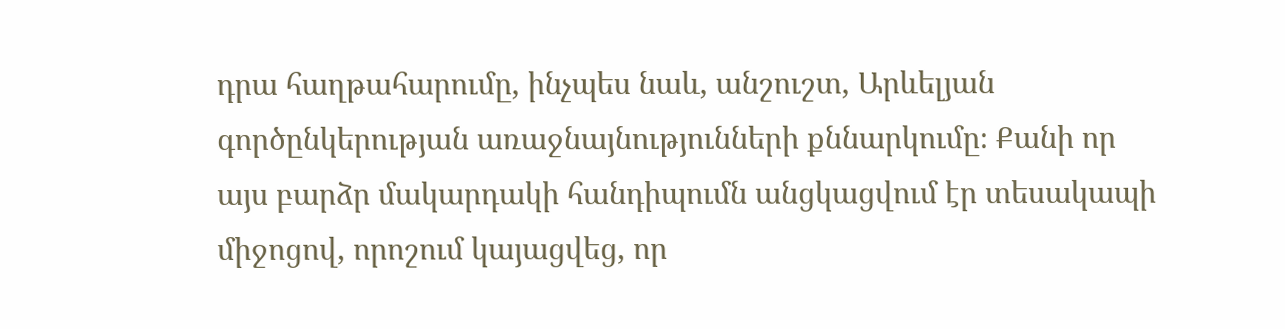դրա հաղթահարումը, ինչպես նաև, անշուշտ, Արևելյան գործընկերության առաջնայնությունների քննարկումը։ Քանի որ այս բարձր մակարդակի հանդիպումն անցկացվում էր տեսակապի միջոցով, որոշում կայացվեց, որ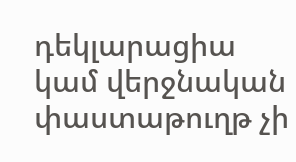դեկլարացիա կամ վերջնական փաստաթուղթ չի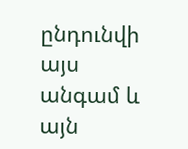ընդունվի այս անգամ և այն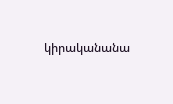կիրականանա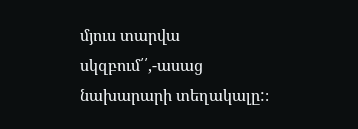մյուս տարվա սկզբում՛՛,-ասաց նախարարի տեղակալը:։